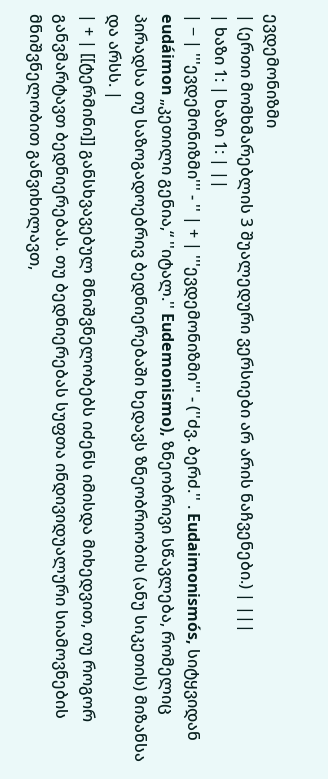ევდემონიზმი
| (ერთი მომხმარებლის 3 შუალედური ვერსიები არ არის ნაჩვენები.) | |||
| ხაზი 1: | ხაზი 1: | ||
| − | '''ევდემონიზმი''' - '' | + | '''ევდემონიზმი''' - (''ძვ. ბერძ.'' . Eudaimonismós, სიტყვიდან eudáimon „კეთილი გენია,“ ''იტალ.'' Eudemonismo), ზნეობრივი სწავლება, რომელიც პირადსა თუ საზოგადოებრივ ბედნიერებაში ხედავს ზნეობრიობის (ანუ სიკეთის) მიზანსა და არსს. |
| + | [[ტერმინი]] განსხვავებულ მნიშვნელობებს იძენს იმისდა მიხედვით, თუ როგორ განვმარტავთ ბედნიერებას. თუ ბედნიერებას სუფთა ინდივიდუალური სიამოვნების მნიშვნელობით განვიხილავთ,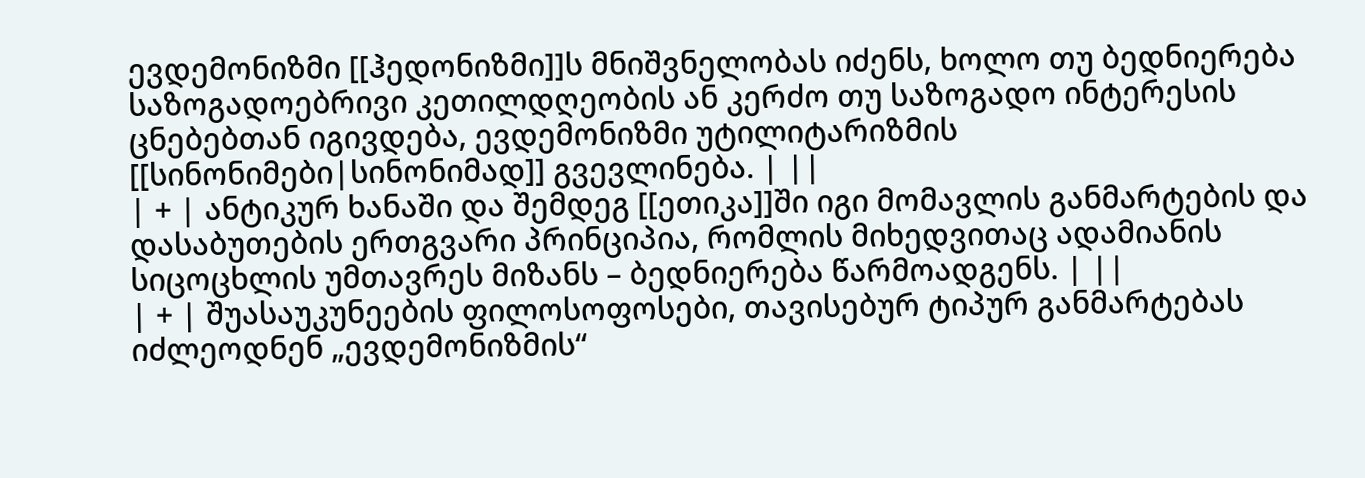ევდემონიზმი [[ჰედონიზმი]]ს მნიშვნელობას იძენს, ხოლო თუ ბედნიერება საზოგადოებრივი კეთილდღეობის ან კერძო თუ საზოგადო ინტერესის ცნებებთან იგივდება, ევდემონიზმი უტილიტარიზმის [[სინონიმები|სინონიმად]] გვევლინება. | ||
| + | ანტიკურ ხანაში და შემდეგ [[ეთიკა]]ში იგი მომავლის განმარტების და დასაბუთების ერთგვარი პრინციპია, რომლის მიხედვითაც ადამიანის სიცოცხლის უმთავრეს მიზანს – ბედნიერება წარმოადგენს. | ||
| + | შუასაუკუნეების ფილოსოფოსები, თავისებურ ტიპურ განმარტებას იძლეოდნენ „ევდემონიზმის“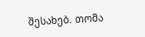შესახებ. თომა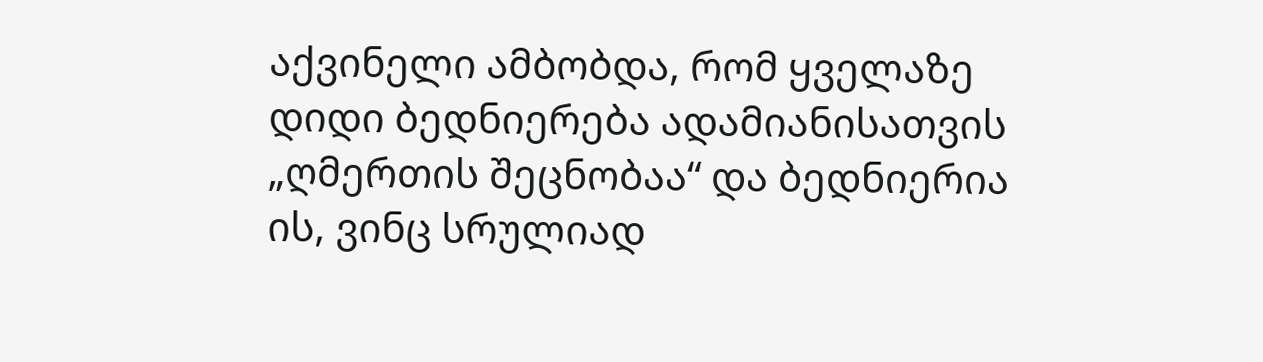აქვინელი ამბობდა, რომ ყველაზე დიდი ბედნიერება ადამიანისათვის „ღმერთის შეცნობაა“ და ბედნიერია ის, ვინც სრულიად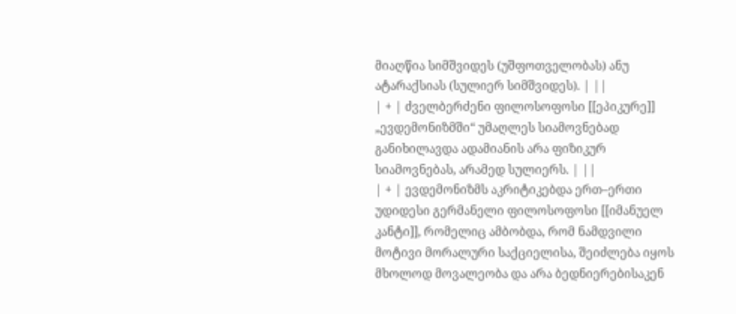მიაღწია სიმშვიდეს (უშფოთველობას) ანუ ატარაქსიას (სულიერ სიმშვიდეს). | ||
| + | ძველბერძენი ფილოსოფოსი [[ეპიკურე]] „ევდემონიზმში“ უმაღლეს სიამოვნებად განიხილავდა ადამიანის არა ფიზიკურ სიამოვნებას, არამედ სულიერს. | ||
| + | ევდემონიზმს აკრიტიკებდა ერთ–ერთი უდიდესი გერმანელი ფილოსოფოსი [[იმანუელ კანტი]], რომელიც ამბობდა, რომ ნამდვილი მოტივი მორალური საქციელისა, შეიძლება იყოს მხოლოდ მოვალეობა და არა ბედნიერებისაკენ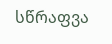სწრაფვა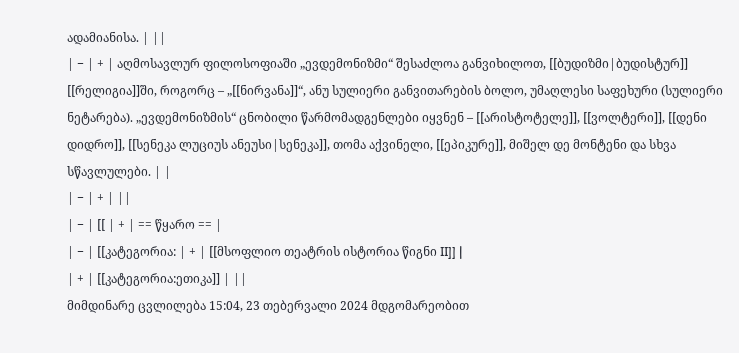ადამიანისა. | ||
| − | + | აღმოსავლურ ფილოსოფიაში „ევდემონიზმი“ შესაძლოა განვიხილოთ, [[ბუდიზმი|ბუდისტურ]] [[რელიგია]]ში, როგორც – „[[ნირვანა]]“, ანუ სულიერი განვითარების ბოლო, უმაღლესი საფეხური (სულიერი ნეტარება). „ევდემონიზმის“ ცნობილი წარმომადგენლები იყვნენ – [[არისტოტელე]], [[ვოლტერი]], [[დენი დიდრო]], [[სენეკა ლუციუს ანეუსი|სენეკა]], თომა აქვინელი, [[ეპიკურე]], მიშელ დე მონტენი და სხვა სწავლულები. | |
| − | + | ||
| − | [[ | + | == წყარო == |
| − | [[კატეგორია: | + | [[მსოფლიო თეატრის ისტორია წიგნი II]] |
| + | [[კატეგორია:ეთიკა]] | ||
მიმდინარე ცვლილება 15:04, 23 თებერვალი 2024 მდგომარეობით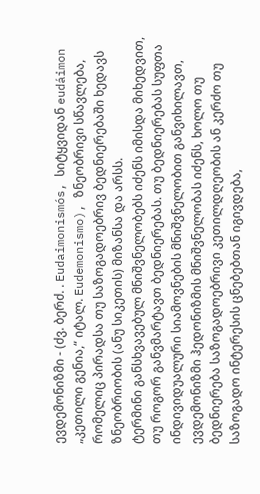ევდემონიზმი - (ძვ. ბერძ. . Eudaimonismós, სიტყვიდან eudáimon „კეთილი გენია,“ იტალ. Eudemonismo), ზნეობრივი სწავლება, რომელიც პირადსა თუ საზოგადოებრივ ბედნიერებაში ხედავს ზნეობრიობის (ანუ სიკეთის) მიზანსა და არსს.
ტერმინი განსხვავებულ მნიშვნელობებს იძენს იმისდა მიხედვით, თუ როგორ განვმარტავთ ბედნიერებას. თუ ბედნიერებას სუფთა ინდივიდუალური სიამოვნების მნიშვნელობით განვიხილავთ, ევდემონიზმი ჰედონიზმის მნიშვნელობას იძენს, ხოლო თუ ბედნიერება საზოგადოებრივი კეთილდღეობის ან კერძო თუ საზოგადო ინტერესის ცნებებთან იგივდება,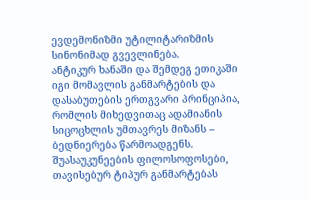ევდემონიზმი უტილიტარიზმის სინონიმად გვევლინება.
ანტიკურ ხანაში და შემდეგ ეთიკაში იგი მომავლის განმარტების და დასაბუთების ერთგვარი პრინციპია, რომლის მიხედვითაც ადამიანის სიცოცხლის უმთავრეს მიზანს – ბედნიერება წარმოადგენს.
შუასაუკუნეების ფილოსოფოსები, თავისებურ ტიპურ განმარტებას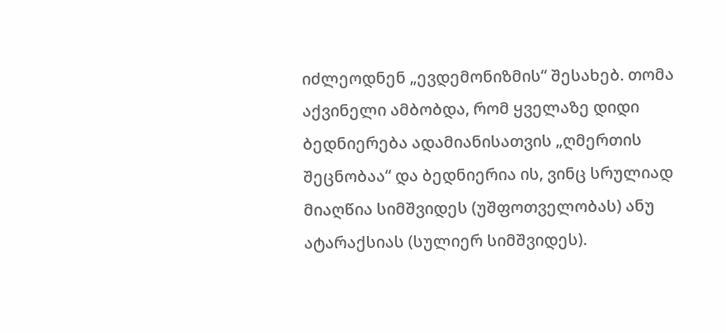იძლეოდნენ „ევდემონიზმის“ შესახებ. თომა აქვინელი ამბობდა, რომ ყველაზე დიდი ბედნიერება ადამიანისათვის „ღმერთის შეცნობაა“ და ბედნიერია ის, ვინც სრულიად მიაღწია სიმშვიდეს (უშფოთველობას) ანუ ატარაქსიას (სულიერ სიმშვიდეს).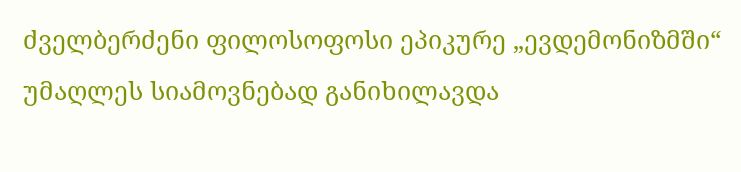ძველბერძენი ფილოსოფოსი ეპიკურე „ევდემონიზმში“ უმაღლეს სიამოვნებად განიხილავდა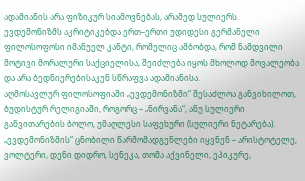ადამიანის არა ფიზიკურ სიამოვნებას, არამედ სულიერს.
ევდემონიზმს აკრიტიკებდა ერთ–ერთი უდიდესი გერმანელი ფილოსოფოსი იმანუელ კანტი, რომელიც ამბობდა, რომ ნამდვილი მოტივი მორალური საქციელისა, შეიძლება იყოს მხოლოდ მოვალეობა და არა ბედნიერებისაკენ სწრაფვა ადამიანისა.
აღმოსავლურ ფილოსოფიაში „ევდემონიზმი“ შესაძლოა განვიხილოთ, ბუდისტურ რელიგიაში, როგორც – „ნირვანა“, ანუ სულიერი განვითარების ბოლო, უმაღლესი საფეხური (სულიერი ნეტარება). „ევდემონიზმის“ ცნობილი წარმომადგენლები იყვნენ – არისტოტელე, ვოლტერი, დენი დიდრო, სენეკა, თომა აქვინელი, ეპიკურე,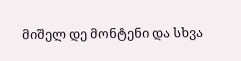მიშელ დე მონტენი და სხვა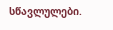სწავლულები.